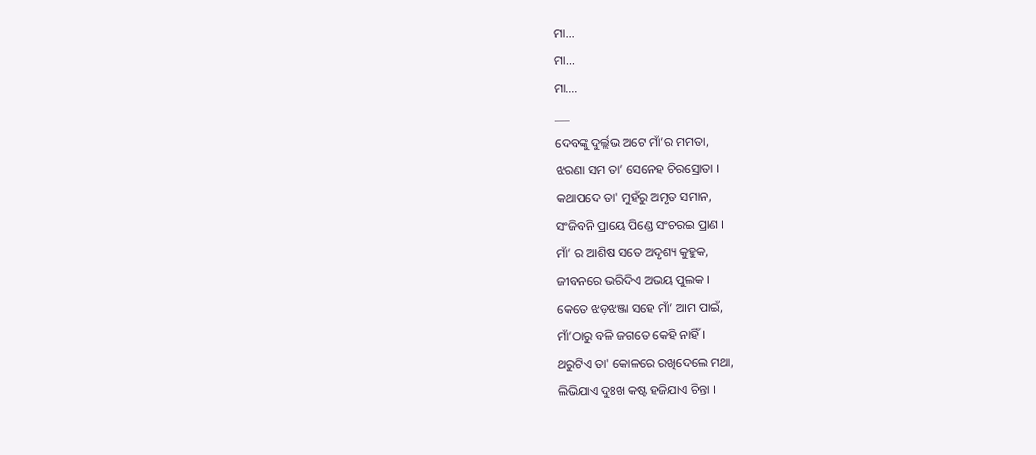ମା...
ମା...
ମା….
___
ଦେବଙ୍କୁ ଦୁର୍ଲ୍ଲଭ ଅଟେ ମାଁ’ର ମମତା,
ଝରଣା ସମ ତା’ ସେନେହ ଚିରସ୍ରୋତା ।
କଥାପଦେ ତା' ମୁହଁରୁ ଅମୃତ ସମାନ,
ସଂଜିବନି ପ୍ରାୟେ ପିଣ୍ଡେ ସଂଚରଇ ପ୍ରାଣ ।
ମାଁ’ ର ଆଶିଷ ସତେ ଅଦୃଶ୍ୟ କୁହୁକ,
ଜୀବନରେ ଭରିଦିଏ ଅଭୟ ପୁଲକ ।
କେତେ ଝଡ଼ଝଞ୍ଜା ସହେ ମାଁ’ ଆମ ପାଇଁ,
ମାଁ’ଠାରୁ ବଳି ଜଗତେ କେହି ନାହିଁ ।
ଥରୁଟିଏ ତା' କୋଳରେ ରଖିଦେଲେ ମଥା,
ଲିଭିଯାଏ ଦୁଃଖ କଷ୍ଟ ହଜିଯାଏ ଚିନ୍ତା ।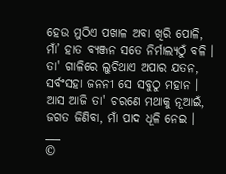ହେଉ ମୁଠିଏ ପଖାଳ ଅବା ଖିରି ପୋଳି,
ମାଁ’ ହାତ ବ୍ୟଞ୍ଜନ ସତେ ନିର୍ମାଲ୍ୟଠୁଁ ବଳି ।
ତା' ଗାଳିରେ ଲୁଚିଥାଏ ଅପାର ଯତନ,
ସର୍ବଂସହା ଜନନୀ ସେ ସବୁଠୁ ମହାନ ।
ଆସ ଆଜି ତା' ଚରଣେ ମଥାକୁ ନୂଆଇଁ,
ଜଗତ ଜିଣିବା, ମାଁ ପାଦ ଧୂଳି ନେଇ ।
___
©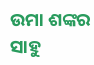ଉମା ଶଙ୍କର ସାହୁ